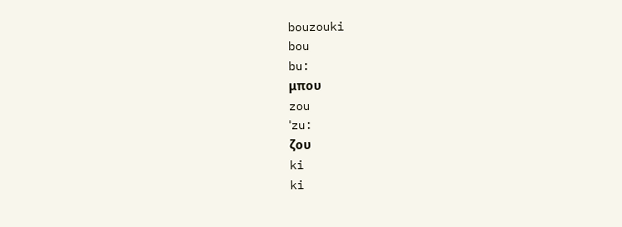bouzouki
bou
bu:
μπου
zou
ˈzu:
ζου
ki
ki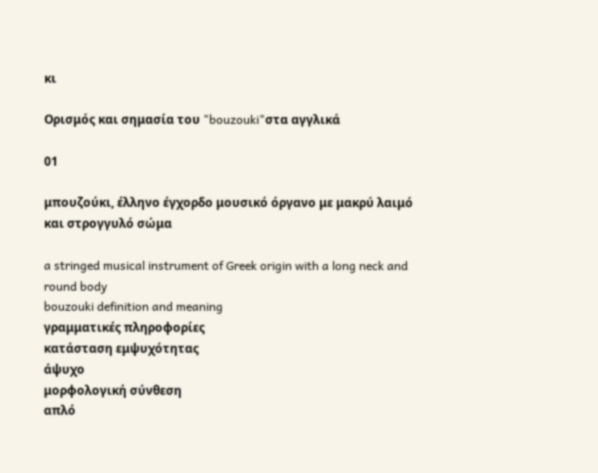κι

Ορισμός και σημασία του "bouzouki"στα αγγλικά

01

μπουζούκι, έλληνο έγχορδο μουσικό όργανο με μακρύ λαιμό και στρογγυλό σώμα

a stringed musical instrument of Greek origin with a long neck and round body
bouzouki definition and meaning
γραμματικές πληροφορίες
κατάσταση εμψυχότητας
άψυχο
μορφολογική σύνθεση
απλό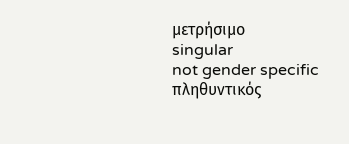μετρήσιμο
singular
not gender specific
πληθυντικός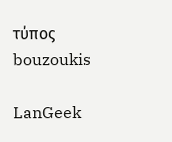τύπος
bouzoukis

LanGeek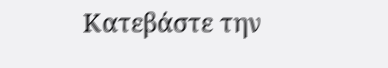Κατεβάστε την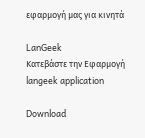εφαρμογή μας για κινητά

LanGeek
Κατεβάστε την Εφαρμογή
langeek application

Download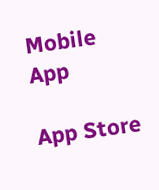Mobile App

App Store